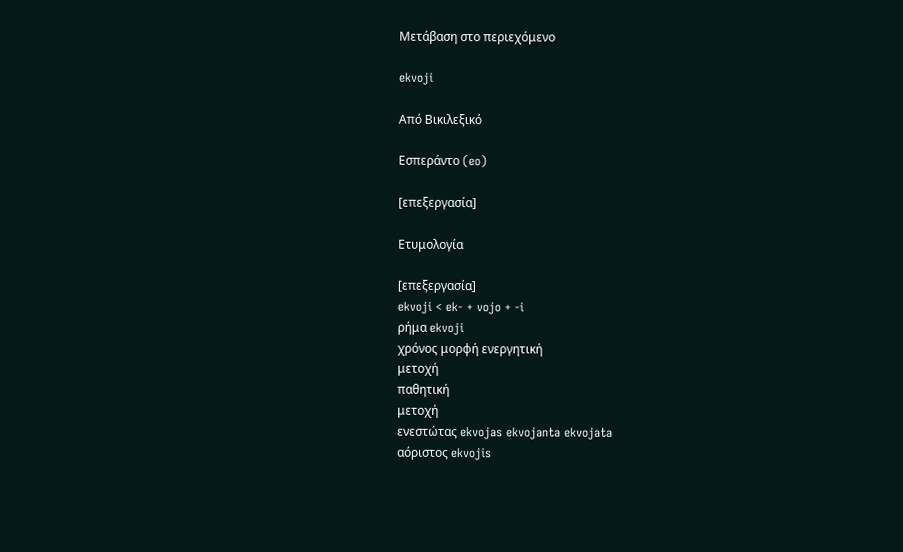Μετάβαση στο περιεχόμενο

ekvoji

Από Βικιλεξικό

Εσπεράντο (eo)

[επεξεργασία]

Ετυμολογία

[επεξεργασία]
ekvoji < ek- + vojo + -i
ρήμα ekvoji
χρόνος μορφή ενεργητική
μετοχή
παθητική
μετοχή
ενεστώτας ekvojas ekvojanta ekvojata
αόριστος ekvojis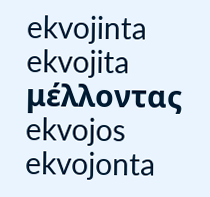ekvojinta ekvojita
μέλλοντας ekvojos ekvojonta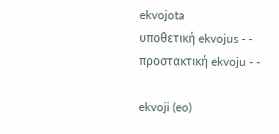ekvojota
υποθετική ekvojus - -
προστακτική ekvoju - -

ekvoji (eo)